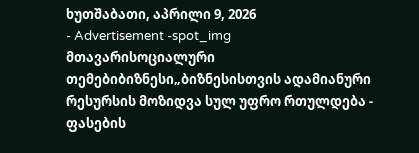ხუთშაბათი, აპრილი 9, 2026
- Advertisement -spot_img
მთავარისოციალური თემებიბიზნესი„ბიზნესისთვის ადამიანური რესურსის მოზიდვა სულ უფრო რთულდება - ფასების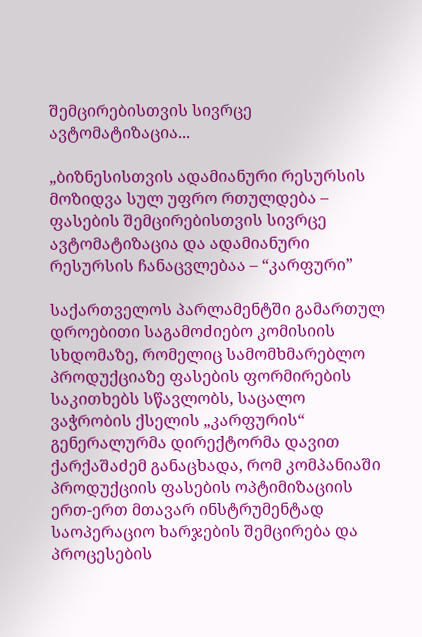შემცირებისთვის სივრცე ავტომატიზაცია...

„ბიზნესისთვის ადამიანური რესურსის მოზიდვა სულ უფრო რთულდება – ფასების შემცირებისთვის სივრცე ავტომატიზაცია და ადამიანური რესურსის ჩანაცვლებაა – “კარფური”

საქართველოს პარლამენტში გამართულ დროებითი საგამოძიებო კომისიის სხდომაზე, რომელიც სამომხმარებლო პროდუქციაზე ფასების ფორმირების საკითხებს სწავლობს, საცალო ვაჭრობის ქსელის „კარფურის“ გენერალურმა დირექტორმა დავით ქარქაშაძემ განაცხადა, რომ კომპანიაში პროდუქციის ფასების ოპტიმიზაციის ერთ-ერთ მთავარ ინსტრუმენტად საოპერაციო ხარჯების შემცირება და პროცესების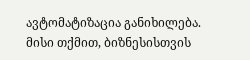ავტომატიზაცია განიხილება. მისი თქმით, ბიზნესისთვის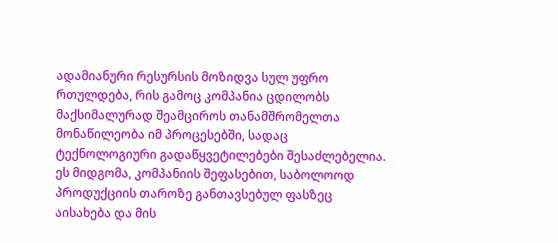ადამიანური რესურსის მოზიდვა სულ უფრო რთულდება, რის გამოც კომპანია ცდილობს მაქსიმალურად შეამციროს თანამშრომელთა მონაწილეობა იმ პროცესებში, სადაც ტექნოლოგიური გადაწყვეტილებები შესაძლებელია. ეს მიდგომა, კომპანიის შეფასებით, საბოლოოდ პროდუქციის თაროზე განთავსებულ ფასზეც აისახება და მის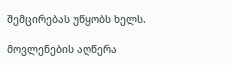შემცირებას უწყობს ხელს.

მოვლენების აღწერა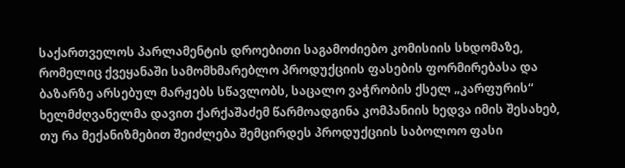საქართველოს პარლამენტის დროებითი საგამოძიებო კომისიის სხდომაზე, რომელიც ქვეყანაში სამომხმარებლო პროდუქციის ფასების ფორმირებასა და ბაზარზე არსებულ მარჟებს სწავლობს, საცალო ვაჭრობის ქსელ „კარფურის“ ხელმძღვანელმა დავით ქარქაშაძემ წარმოადგინა კომპანიის ხედვა იმის შესახებ, თუ რა მექანიზმებით შეიძლება შემცირდეს პროდუქციის საბოლოო ფასი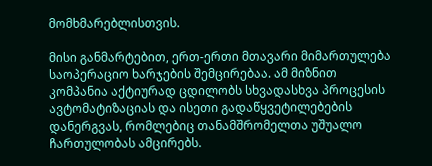მომხმარებლისთვის.

მისი განმარტებით, ერთ-ერთი მთავარი მიმართულება საოპერაციო ხარჯების შემცირებაა. ამ მიზნით კომპანია აქტიურად ცდილობს სხვადასხვა პროცესის ავტომატიზაციას და ისეთი გადაწყვეტილებების დანერგვას, რომლებიც თანამშრომელთა უშუალო ჩართულობას ამცირებს.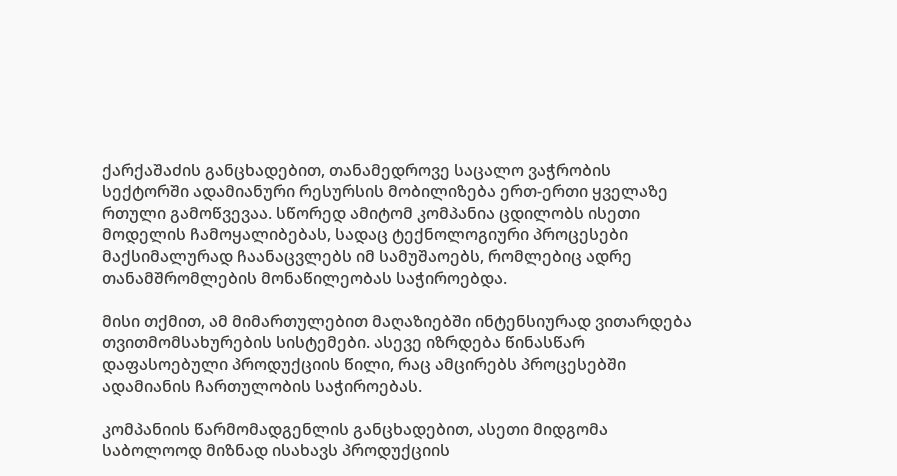ქარქაშაძის განცხადებით, თანამედროვე საცალო ვაჭრობის სექტორში ადამიანური რესურსის მობილიზება ერთ-ერთი ყველაზე რთული გამოწვევაა. სწორედ ამიტომ კომპანია ცდილობს ისეთი მოდელის ჩამოყალიბებას, სადაც ტექნოლოგიური პროცესები მაქსიმალურად ჩაანაცვლებს იმ სამუშაოებს, რომლებიც ადრე თანამშრომლების მონაწილეობას საჭიროებდა.

მისი თქმით, ამ მიმართულებით მაღაზიებში ინტენსიურად ვითარდება თვითმომსახურების სისტემები. ასევე იზრდება წინასწარ დაფასოებული პროდუქციის წილი, რაც ამცირებს პროცესებში ადამიანის ჩართულობის საჭიროებას.

კომპანიის წარმომადგენლის განცხადებით, ასეთი მიდგომა საბოლოოდ მიზნად ისახავს პროდუქციის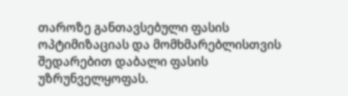თაროზე განთავსებული ფასის ოპტიმიზაციას და მომხმარებლისთვის შედარებით დაბალი ფასის უზრუნველყოფას.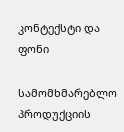კონტექსტი და ფონი

სამომხმარებლო პროდუქციის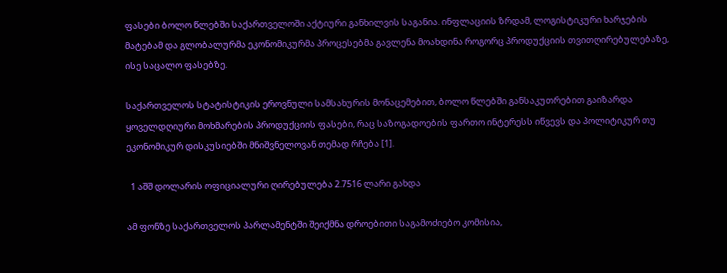ფასები ბოლო წლებში საქართველოში აქტიური განხილვის საგანია. ინფლაციის ზრდამ, ლოგისტიკური ხარჯების მატებამ და გლობალურმა ეკონომიკურმა პროცესებმა გავლენა მოახდინა როგორც პროდუქციის თვითღირებულებაზე, ისე საცალო ფასებზე.

საქართველოს სტატისტიკის ეროვნული სამსახურის მონაცემებით, ბოლო წლებში განსაკუთრებით გაიზარდა ყოველდღიური მოხმარების პროდუქციის ფასები, რაც საზოგადოების ფართო ინტერესს იწვევს და პოლიტიკურ თუ ეკონომიკურ დისკუსიებში მნიშვნელოვან თემად რჩება [1].

  1 აშშ დოლარის ოფიციალური ღირებულება 2.7516 ლარი გახდა

ამ ფონზე საქართველოს პარლამენტში შეიქმნა დროებითი საგამოძიებო კომისია,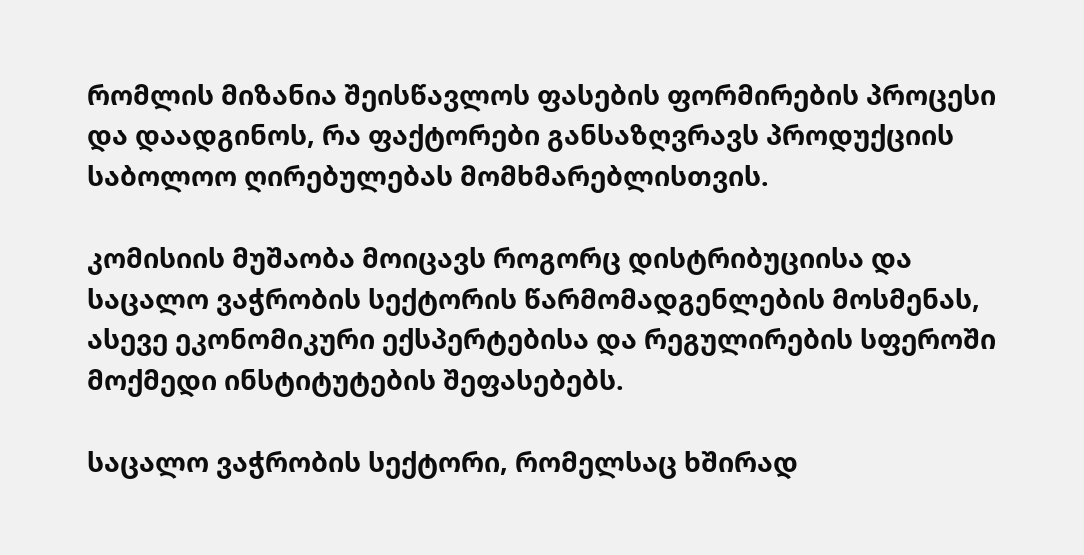რომლის მიზანია შეისწავლოს ფასების ფორმირების პროცესი და დაადგინოს, რა ფაქტორები განსაზღვრავს პროდუქციის საბოლოო ღირებულებას მომხმარებლისთვის.

კომისიის მუშაობა მოიცავს როგორც დისტრიბუციისა და საცალო ვაჭრობის სექტორის წარმომადგენლების მოსმენას, ასევე ეკონომიკური ექსპერტებისა და რეგულირების სფეროში მოქმედი ინსტიტუტების შეფასებებს.

საცალო ვაჭრობის სექტორი, რომელსაც ხშირად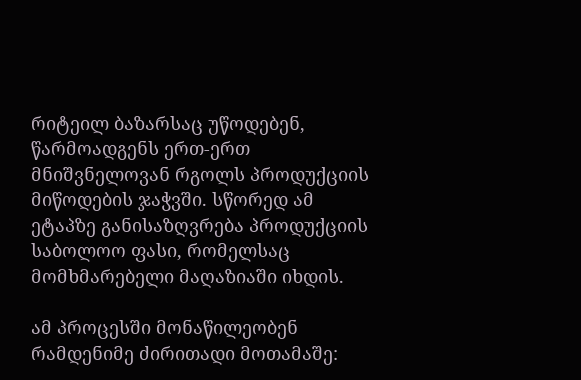რიტეილ ბაზარსაც უწოდებენ, წარმოადგენს ერთ-ერთ მნიშვნელოვან რგოლს პროდუქციის მიწოდების ჯაჭვში. სწორედ ამ ეტაპზე განისაზღვრება პროდუქციის საბოლოო ფასი, რომელსაც მომხმარებელი მაღაზიაში იხდის.

ამ პროცესში მონაწილეობენ რამდენიმე ძირითადი მოთამაშე: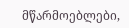მწარმოებლები,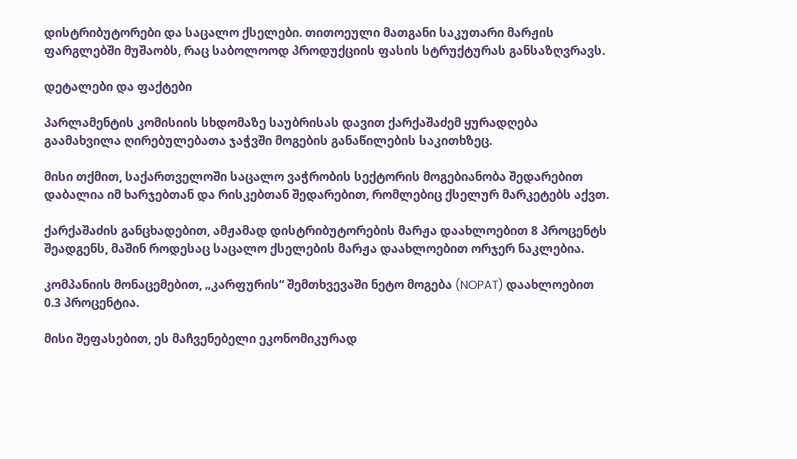დისტრიბუტორები და საცალო ქსელები. თითოეული მათგანი საკუთარი მარჟის ფარგლებში მუშაობს, რაც საბოლოოდ პროდუქციის ფასის სტრუქტურას განსაზღვრავს.

დეტალები და ფაქტები

პარლამენტის კომისიის სხდომაზე საუბრისას დავით ქარქაშაძემ ყურადღება გაამახვილა ღირებულებათა ჯაჭვში მოგების განაწილების საკითხზეც.

მისი თქმით, საქართველოში საცალო ვაჭრობის სექტორის მოგებიანობა შედარებით დაბალია იმ ხარჯებთან და რისკებთან შედარებით, რომლებიც ქსელურ მარკეტებს აქვთ.

ქარქაშაძის განცხადებით, ამჟამად დისტრიბუტორების მარჟა დაახლოებით 8 პროცენტს შეადგენს, მაშინ როდესაც საცალო ქსელების მარჟა დაახლოებით ორჯერ ნაკლებია.

კომპანიის მონაცემებით, „კარფურის“ შემთხვევაში ნეტო მოგება (NOPAT) დაახლოებით 0.3 პროცენტია.

მისი შეფასებით, ეს მაჩვენებელი ეკონომიკურად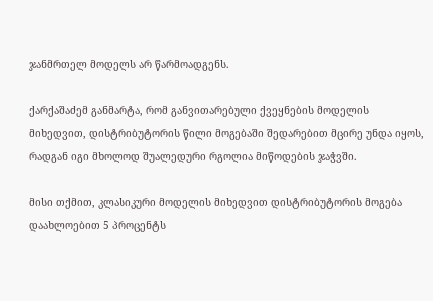ჯანმრთელ მოდელს არ წარმოადგენს.

ქარქაშაძემ განმარტა, რომ განვითარებული ქვეყნების მოდელის მიხედვით, დისტრიბუტორის წილი მოგებაში შედარებით მცირე უნდა იყოს, რადგან იგი მხოლოდ შუალედური რგოლია მიწოდების ჯაჭვში.

მისი თქმით, კლასიკური მოდელის მიხედვით დისტრიბუტორის მოგება დაახლოებით 5 პროცენტს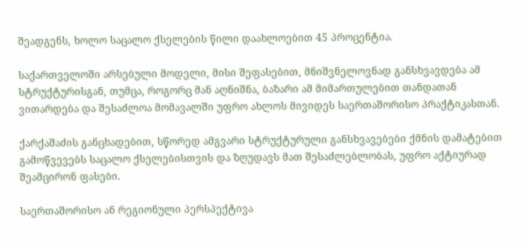შეადგენს, ხოლო საცალო ქსელების წილი დაახლოებით 45 პროცენტია.

საქართველოში არსებული მოდელი, მისი შეფასებით, მნიშვნელოვნად განსხვავდება ამ სტრუქტურისგან, თუმცა, როგორც მან აღნიშნა, ბაზარი ამ მიმართულებით თანდათან ვითარდება და შესაძლოა მომავალში უფრო ახლოს მივიდეს საერთაშორისო პრაქტიკასთან.

ქარქაშაძის განცხადებით, სწორედ ამგვარი სტრუქტურული განსხვავებები ქმნის დამატებით გამოწვევებს საცალო ქსელებისთვის და ზღუდავს მათ შესაძლებლობას, უფრო აქტიურად შეამცირონ ფასები.

საერთაშორისო ან რეგიონული პერსპექტივა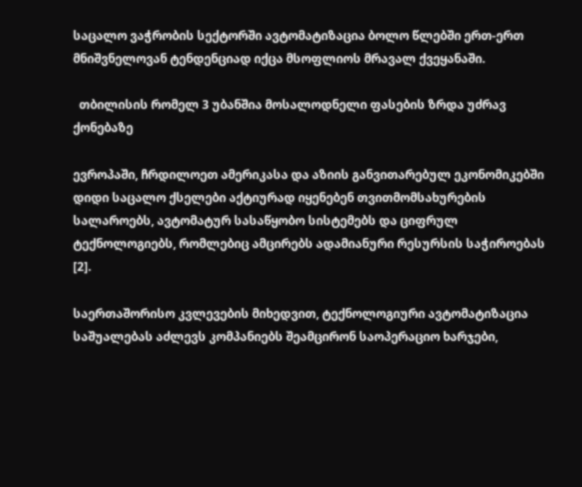საცალო ვაჭრობის სექტორში ავტომატიზაცია ბოლო წლებში ერთ-ერთ მნიშვნელოვან ტენდენციად იქცა მსოფლიოს მრავალ ქვეყანაში.

  თბილისის რომელ 3 უბანშია მოსალოდნელი ფასების ზრდა უძრავ ქონებაზე

ევროპაში, ჩრდილოეთ ამერიკასა და აზიის განვითარებულ ეკონომიკებში დიდი საცალო ქსელები აქტიურად იყენებენ თვითმომსახურების სალაროებს, ავტომატურ სასაწყობო სისტემებს და ციფრულ ტექნოლოგიებს, რომლებიც ამცირებს ადამიანური რესურსის საჭიროებას [2].

საერთაშორისო კვლევების მიხედვით, ტექნოლოგიური ავტომატიზაცია საშუალებას აძლევს კომპანიებს შეამცირონ საოპერაციო ხარჯები,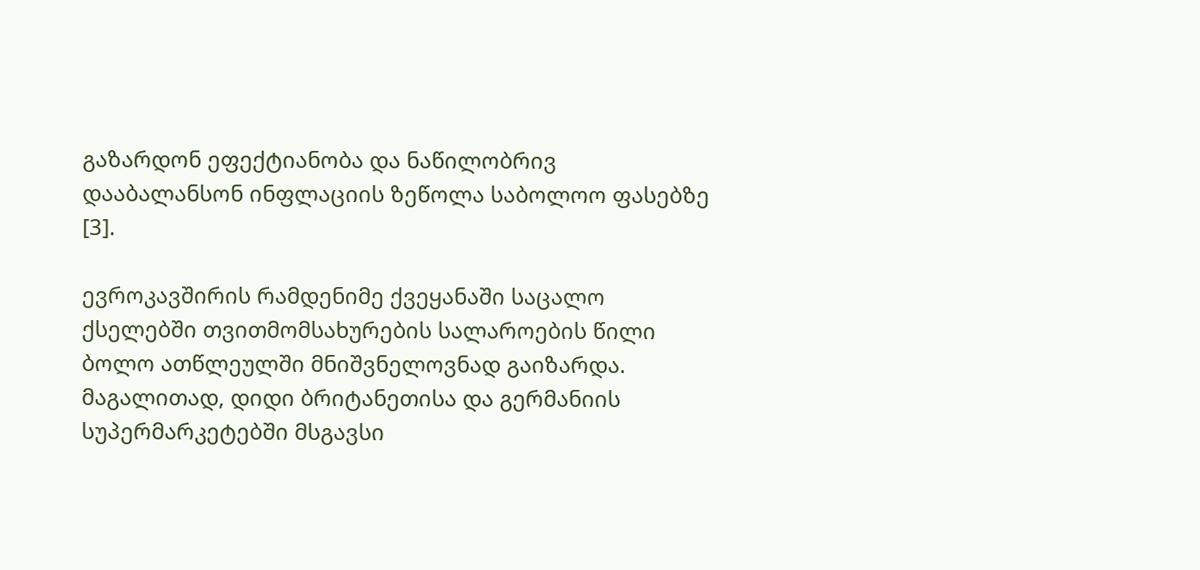გაზარდონ ეფექტიანობა და ნაწილობრივ დააბალანსონ ინფლაციის ზეწოლა საბოლოო ფასებზე [3].

ევროკავშირის რამდენიმე ქვეყანაში საცალო ქსელებში თვითმომსახურების სალაროების წილი ბოლო ათწლეულში მნიშვნელოვნად გაიზარდა. მაგალითად, დიდი ბრიტანეთისა და გერმანიის სუპერმარკეტებში მსგავსი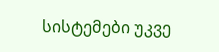სისტემები უკვე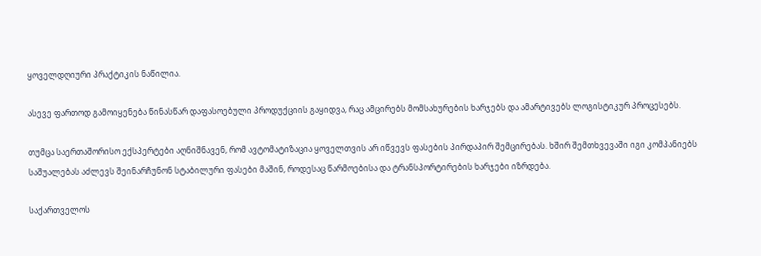ყოველდღიური პრაქტიკის ნაწილია.

ასევე ფართოდ გამოიყენება წინასწარ დაფასოებული პროდუქციის გაყიდვა, რაც ამცირებს მომსახურების ხარჯებს და ამარტივებს ლოგისტიკურ პროცესებს.

თუმცა საერთაშორისო ექსპერტები აღნიშნავენ, რომ ავტომატიზაცია ყოველთვის არ იწვევს ფასების პირდაპირ შემცირებას. ხშირ შემთხვევაში იგი კომპანიებს საშუალებას აძლევს შეინარჩუნონ სტაბილური ფასები მაშინ, როდესაც წარმოებისა და ტრანსპორტირების ხარჯები იზრდება.

საქართველოს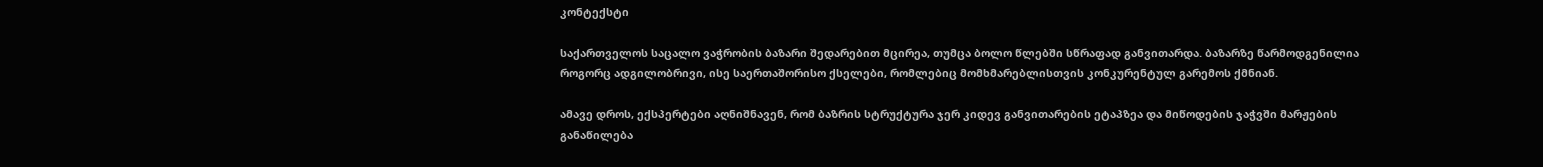კონტექსტი

საქართველოს საცალო ვაჭრობის ბაზარი შედარებით მცირეა, თუმცა ბოლო წლებში სწრაფად განვითარდა. ბაზარზე წარმოდგენილია როგორც ადგილობრივი, ისე საერთაშორისო ქსელები, რომლებიც მომხმარებლისთვის კონკურენტულ გარემოს ქმნიან.

ამავე დროს, ექსპერტები აღნიშნავენ, რომ ბაზრის სტრუქტურა ჯერ კიდევ განვითარების ეტაპზეა და მიწოდების ჯაჭვში მარჟების განაწილება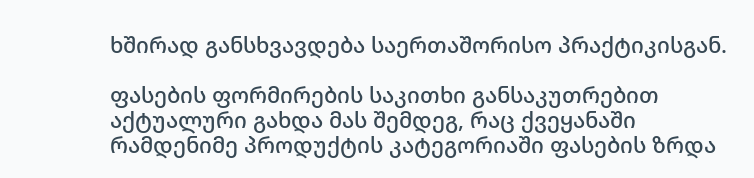ხშირად განსხვავდება საერთაშორისო პრაქტიკისგან.

ფასების ფორმირების საკითხი განსაკუთრებით აქტუალური გახდა მას შემდეგ, რაც ქვეყანაში რამდენიმე პროდუქტის კატეგორიაში ფასების ზრდა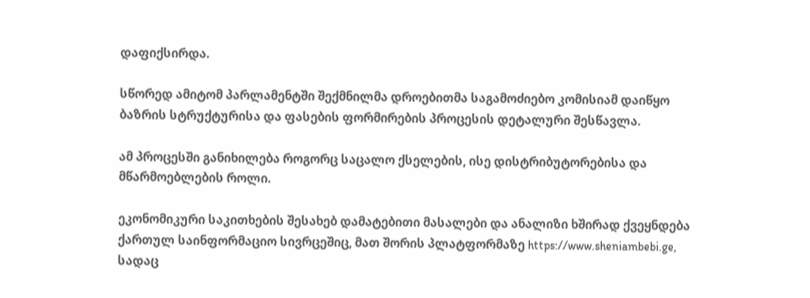დაფიქსირდა.

სწორედ ამიტომ პარლამენტში შექმნილმა დროებითმა საგამოძიებო კომისიამ დაიწყო ბაზრის სტრუქტურისა და ფასების ფორმირების პროცესის დეტალური შესწავლა.

ამ პროცესში განიხილება როგორც საცალო ქსელების, ისე დისტრიბუტორებისა და მწარმოებლების როლი.

ეკონომიკური საკითხების შესახებ დამატებითი მასალები და ანალიზი ხშირად ქვეყნდება ქართულ საინფორმაციო სივრცეშიც, მათ შორის პლატფორმაზე https://www.sheniambebi.ge, სადაც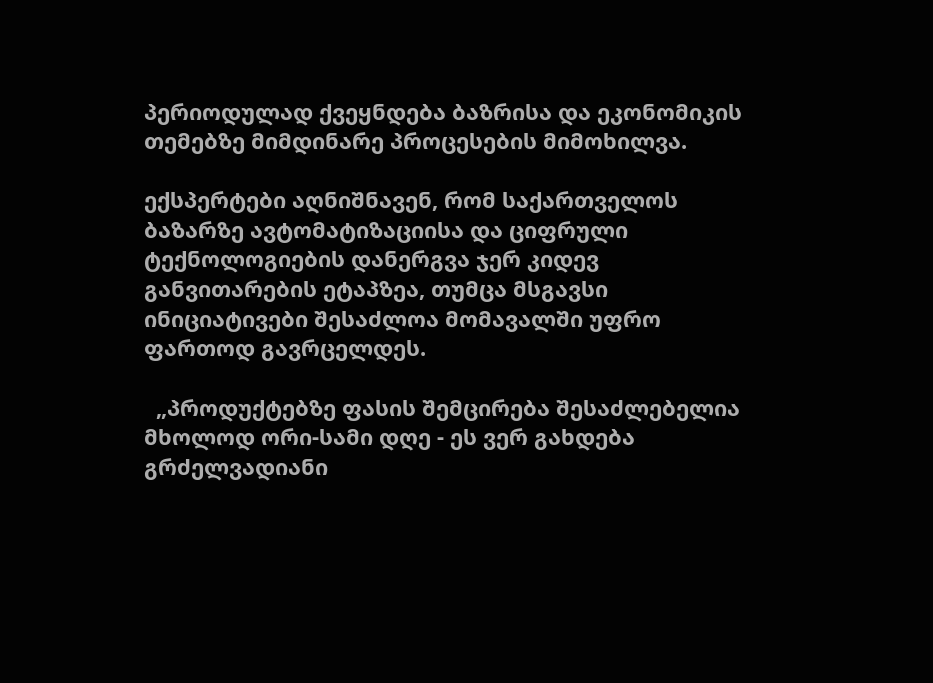პერიოდულად ქვეყნდება ბაზრისა და ეკონომიკის თემებზე მიმდინარე პროცესების მიმოხილვა.

ექსპერტები აღნიშნავენ, რომ საქართველოს ბაზარზე ავტომატიზაციისა და ციფრული ტექნოლოგიების დანერგვა ჯერ კიდევ განვითარების ეტაპზეა, თუმცა მსგავსი ინიციატივები შესაძლოა მომავალში უფრო ფართოდ გავრცელდეს.

  „პროდუქტებზე ფასის შემცირება შესაძლებელია მხოლოდ ორი-სამი დღე - ეს ვერ გახდება გრძელვადიანი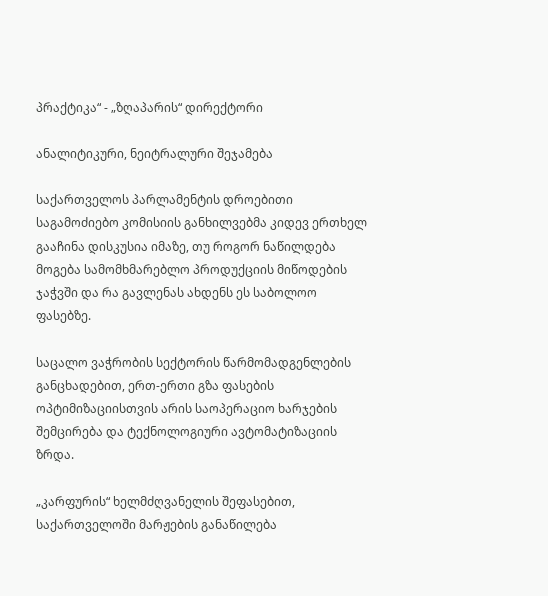პრაქტიკა“ - „ზღაპარის“ დირექტორი

ანალიტიკური, ნეიტრალური შეჯამება

საქართველოს პარლამენტის დროებითი საგამოძიებო კომისიის განხილვებმა კიდევ ერთხელ გააჩინა დისკუსია იმაზე, თუ როგორ ნაწილდება მოგება სამომხმარებლო პროდუქციის მიწოდების ჯაჭვში და რა გავლენას ახდენს ეს საბოლოო ფასებზე.

საცალო ვაჭრობის სექტორის წარმომადგენლების განცხადებით, ერთ-ერთი გზა ფასების ოპტიმიზაციისთვის არის საოპერაციო ხარჯების შემცირება და ტექნოლოგიური ავტომატიზაციის ზრდა.

„კარფურის“ ხელმძღვანელის შეფასებით, საქართველოში მარჟების განაწილება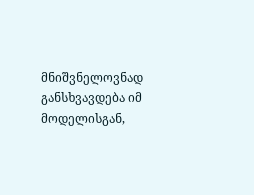მნიშვნელოვნად განსხვავდება იმ მოდელისგან,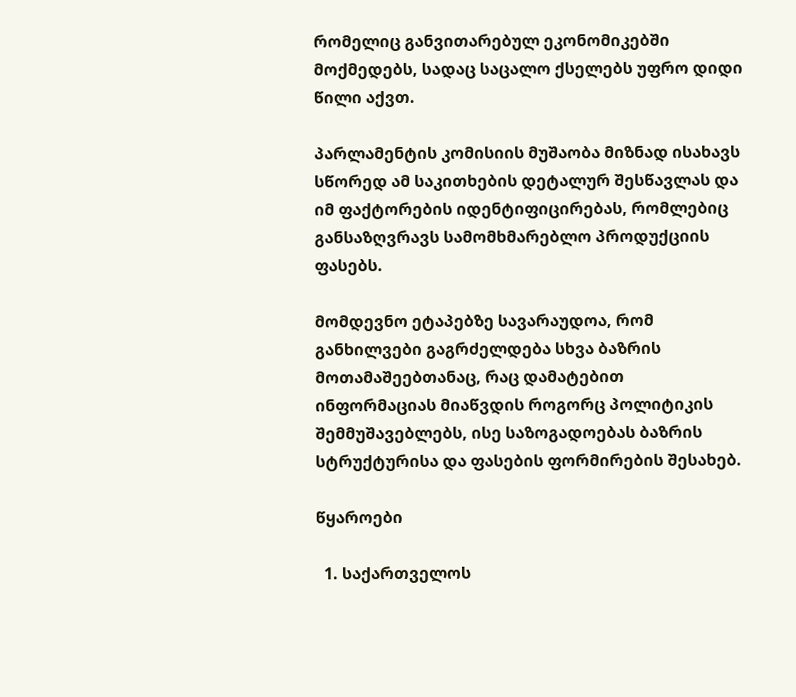რომელიც განვითარებულ ეკონომიკებში მოქმედებს, სადაც საცალო ქსელებს უფრო დიდი წილი აქვთ.

პარლამენტის კომისიის მუშაობა მიზნად ისახავს სწორედ ამ საკითხების დეტალურ შესწავლას და იმ ფაქტორების იდენტიფიცირებას, რომლებიც განსაზღვრავს სამომხმარებლო პროდუქციის ფასებს.

მომდევნო ეტაპებზე სავარაუდოა, რომ განხილვები გაგრძელდება სხვა ბაზრის მოთამაშეებთანაც, რაც დამატებით ინფორმაციას მიაწვდის როგორც პოლიტიკის შემმუშავებლებს, ისე საზოგადოებას ბაზრის სტრუქტურისა და ფასების ფორმირების შესახებ.

წყაროები

  1. საქართველოს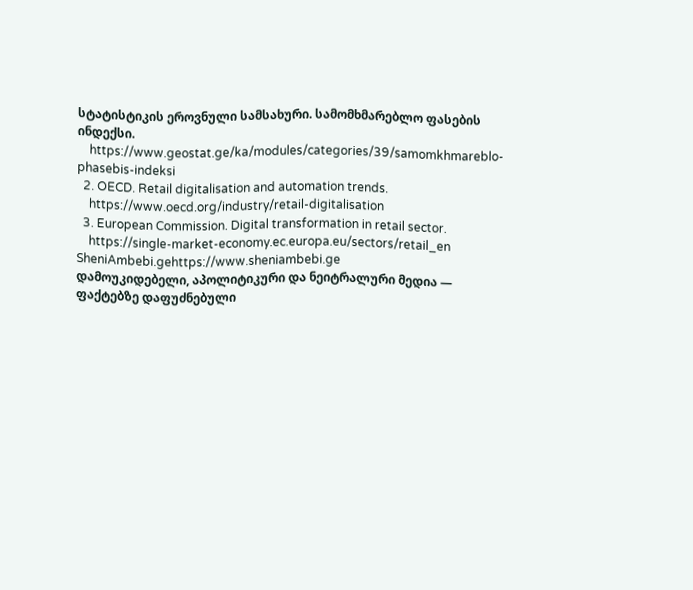სტატისტიკის ეროვნული სამსახური. სამომხმარებლო ფასების ინდექსი.
    https://www.geostat.ge/ka/modules/categories/39/samomkhmareblo-phasebis-indeksi
  2. OECD. Retail digitalisation and automation trends.
    https://www.oecd.org/industry/retail-digitalisation
  3. European Commission. Digital transformation in retail sector.
    https://single-market-economy.ec.europa.eu/sectors/retail_en
SheniAmbebi.gehttps://www.sheniambebi.ge
დამოუკიდებელი, აპოლიტიკური და ნეიტრალური მედია — ფაქტებზე დაფუძნებული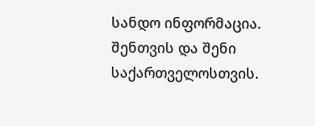სანდო ინფორმაცია. შენთვის და შენი საქართველოსთვის.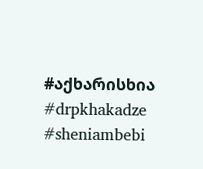#აქხარისხია #drpkhakadze #sheniambebi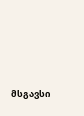მსგავსი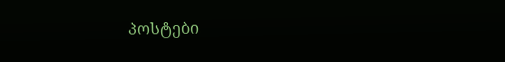პოსტები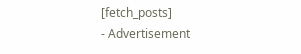[fetch_posts]
- Advertisement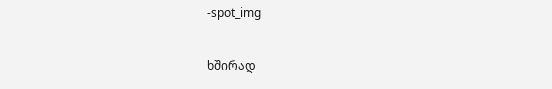-spot_img

ხშირად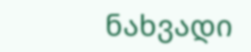ნახვადი